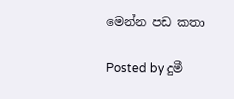මෙන්න පඩ කතා

Posted by දුමී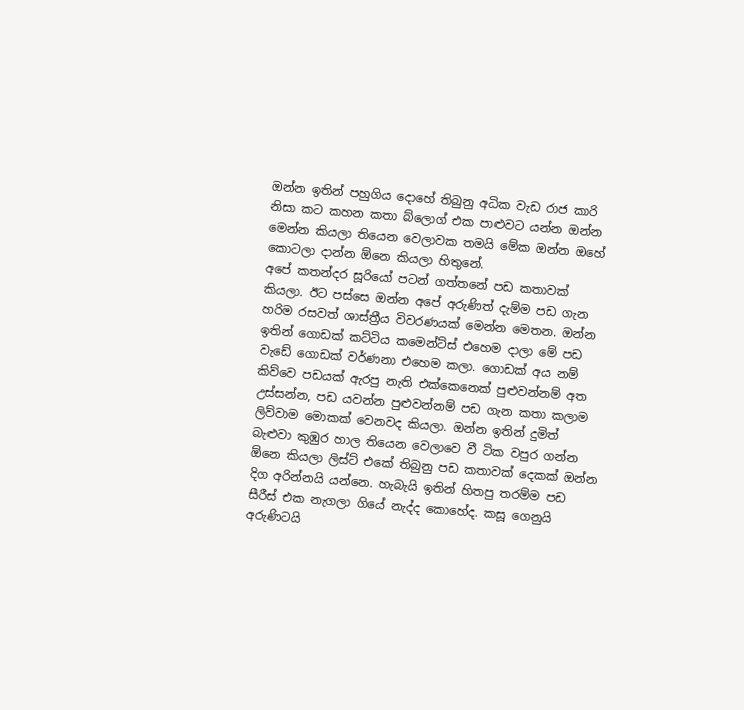ඔන්න ඉතින් පහුගිය දොහේ තිබුනු අධික වැඩ රාජ කාරි නිසා කට කහන කතා බ්ලොග් එක පාළුවට යන්න ඔන්න මෙන්න කියලා තියෙන වෙලාවක තමයි මේක ඔන්න ඔහේ කොටලා දාන්න ඕනෙ කියලා හිතුනේ.
අපේ කතන්දර සූරියෝ පටන් ගත්තනේ පඩ කතාවක් කියලා. ඊට පස්සෙ ඔන්න අපේ අරුණිත් දැම්ම පඩ ගැන හරිම රසවත් ශාස්ත්‍රීය විවරණයක් මෙන්න මෙතන. ඔන්න ඉතින් ගොඩක් කට්ටිය කමෙන්ට්ස් එහෙම දාලා මේ පඩ වැඩේ ගොඩක් වර්ණනා එහෙම කලා. ගොඩක් අය නම් කිව්වෙ පඩයක් ඇරපු නැති එක්කෙනෙක් පුළුවන්නම් අත උස්සන්න, පඩ යවන්න පුළුවන්නම් පඩ ගැන කතා කලාම ලිව්වාම මොකක් වෙනවද කියලා. ඔන්න ඉතින් දුමිත් බැළුවා කුඹුර හාල තියෙන වෙලාවෙ වී ටික වපුර ගන්න ඕනෙ කියලා ලිස්ට් එකේ තිබුනු පඩ කතාවක් දෙකක් ඔන්න දිග අරින්නයි යන්නෙ. හැබැයි ඉතින් හිතපු තරම්ම පඩ සීරීස් එක නැගලා ගියේ නැද්ද කොහේද. කසූ ගෙනුයි අරුණිටයි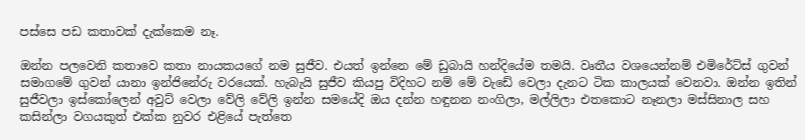පස්සෙ පඩ කතාවක් දැක්කෙම නෑ.

ඔන්න පලවෙනි කතාවෙ කතා නායකයගේ නම සුජීව. එයත් ඉන්නෙ මේ ඩුබායි හන්දියේම තමයි. වෘතීය වශයෙන්නම් එමිරේට්ස් ගුවන් සමාගමේ ගුවන් යානා ඉන්ජිනේරු වරයෙක්. හැබැයි සුජීව කියපු විදිහට නම් මේ වැඩේ වෙලා දැනට ටික කාලයක් වෙනවා. ඔන්න ඉතින් සුජීවලා ඉස්කෝලෙන් අවුට් වෙලා වේලි වේලි ඉන්න සමයේදි ඔය දන්න හඳුනන නංගිලා, මල්ලිලා එතකොට නෑනලා මස්සිනාල සහ කසින්ලා වගයකුත් එක්ක නුවර එළියේ පැත්තෙ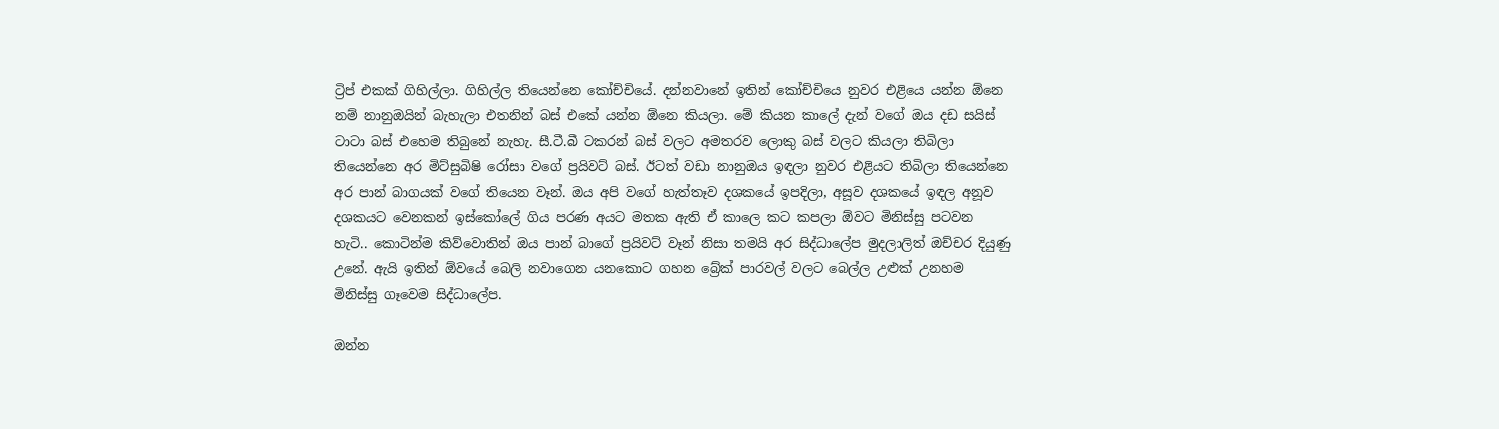ට්‍රිප් එකක් ගිහිල්ලා. ගිහිල්ල තියෙන්නෙ කෝච්චියේ. දන්නවානේ ඉතින් කෝච්චියෙ නුවර එළියෙ යන්න ඕනෙ නම් නානුඔයින් බැහැලා එතනින් බස් එකේ යන්න ඕනෙ කියලා. මේ කියන කාලේ දැන් වගේ ඔය දඩ සයිස් ටාටා බස් එහෙම තිබුනේ නැහැ. සී.ටී.බී ටකරන් බස් වලට අමතරව ලොකු බස් වලට කියලා තිබිලා තියෙන්නෙ අර මිට්සුබිෂි රෝසා වගේ ප්‍රයිවට් බස්. ඊටත් වඩා නානුඔය ඉඳලා නුවර එළියට තිබිලා තියෙන්නෙ අර පාන් බාගයක් වගේ තියෙන වෑන්. ඔය අපි වගේ හැත්තෑව දශකයේ ඉපදිලා, අසූව දශකයේ ඉඳල අනූව දශකයට වෙනකන් ඉස්කෝලේ ගිය පරණ අයට මතක ඇති ඒ කාලෙ කට කපලා ඕවට මිනිස්සු පටවන හැටි.. කොටින්ම කිව්වොතින් ඔය පාන් බාගේ ප්‍රයිවට් වෑන් නිසා තමයි අර සිද්ධාලේප මුදලාලිත් ඔච්චර දියුණු උනේ. ඇයි ඉතින් ඕවයේ බෙලි නවාගෙන යනකොට ගහන බ්‍රේක් පාරවල් වලට බෙල්ල උළුක් උනහම මිනිස්සු ගෑවෙම සිද්ධාලේප.

ඔන්න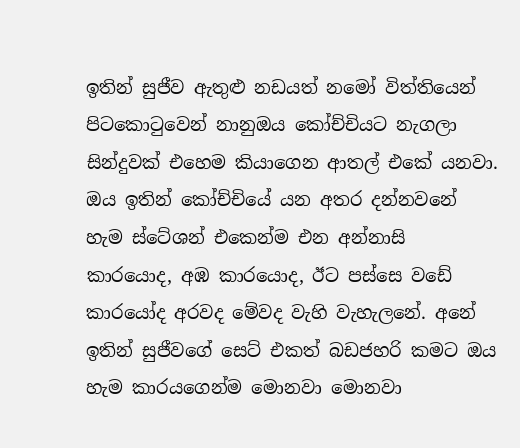ඉතින් සුජීව ඇතුළු නඩයත් නමෝ විත්තියෙන් පිටකොටුවෙන් නානුඔය කෝච්චියට නැගලා සින්දුවක් එහෙම කියාගෙන ආතල් එකේ යනවා. ඔය ඉතින් කෝච්චියේ යන අතර දන්නවනේ හැම ස්ටේශන් එකෙන්ම එන අන්නාසි කාරයොද, අඹ කාරයොද, ඊට පස්සෙ වඩේ කාරයෝද අරවද මේවද වැහි වැහැලනේ. අනේ ඉතින් සුජීවගේ සෙට් එකත් බඩජහරි කමට ඔය හැම කාරයගෙන්ම මොනවා මොනවා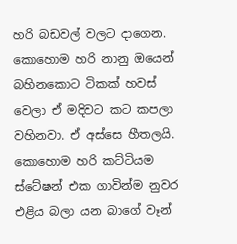හරි බඩවල් වලට දාගෙන. කොහොම හරි නානු ඔයෙන් බහිනකොට ටිකක් හවස් වෙලා ඒ මදිවට කට කපලා වහිනවා. ඒ අස්සෙ හීතලයි. කොහොම හරි කට්ටියම ස්ටේෂන් එක ගාවින්ම නුවර එළිය බලා යන බාගේ වෑන්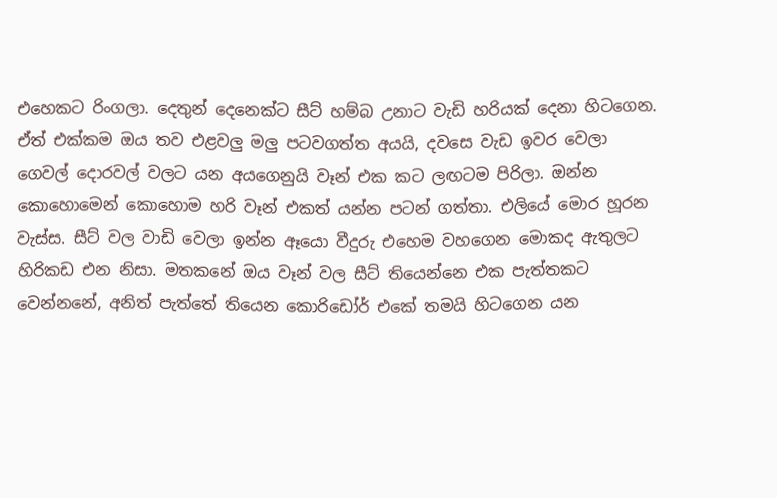එහෙකට රිංගලා. දෙතුන් දෙනෙක්ට සීට් හම්බ උනාට වැඩි හරියක් දෙනා හිටගෙන. ඒත් එක්කම ඔය තව එළවලු මලු පටවගත්ත අයයි, දවසෙ වැඩ ඉවර වෙලා ගෙවල් දොරවල් වලට යන අයගෙනුයි වෑන් එක කට ලඟටම පිරිලා. ඔන්න කොහොමෙන් කොහොම හරි වෑන් එකත් යන්න පටන් ගත්තා. එලියේ මොර හූරන වැස්ස. සීට් වල වාඩි වෙලා ඉන්න ඈයො වීදුරු එහෙම වහගෙන මොකද ඇතුලට හිරිකඩ එන නිසා. මතකනේ ඔය වෑන් වල සීට් තියෙන්නෙ එක පැත්තකට වෙන්නනේ, අනිත් පැත්තේ තියෙන කොරිඩෝර් එකේ තමයි හිටගෙන යන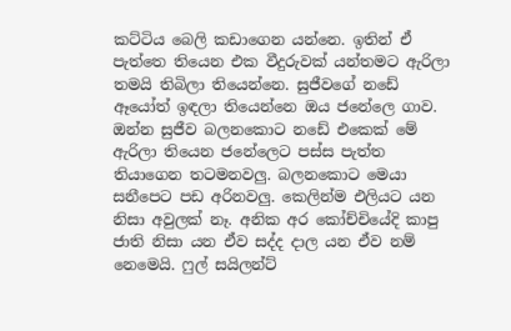කට්ටිය බෙලි කඩාගෙන යන්නෙ. ඉතින් ඒ පැත්තෙ තියෙන එක වීදුරුවක් යන්තමට ඇරිලා තමයි තිබිලා තියෙන්නෙ. සුජීවගේ නඩේ ඈයෝත් ඉඳලා තියෙන්නෙ ඔය ජනේලෙ ගාව. ඔන්න සුජීව බලනකොට නඩේ එකෙක් මේ ඇරිලා තියෙන ජනේලෙට පස්ස පැත්ත තියාගෙන තටමනවලු. බලනකොට මෙයා සනීපෙට පඩ අරිනවලු. කෙලින්ම එලියට යන නිසා අවුලක් නෑ. අනික අර කෝච්චියේදි කාපු ජාති නිසා යන ඒව සද්ද දාල යන ඒව නම් නෙමෙයි. ෆුල් සයිලන්ට්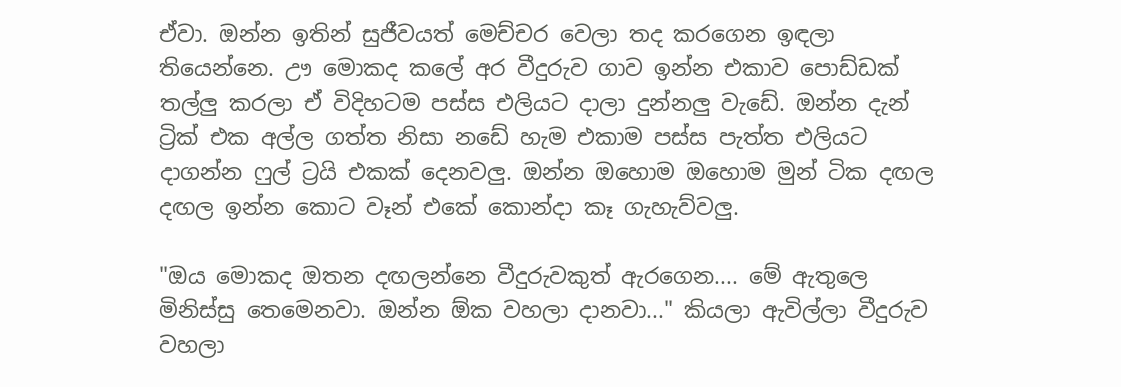ඒවා. ඔන්න ඉතින් සුජීවයත් මෙච්චර වෙලා තද කරගෙන ඉඳලා තියෙන්නෙ. ඌ මොකද කලේ අර වීදුරුව ගාව ඉන්න එකාව පොඩ්ඩක් තල්ලු කරලා ඒ විදිහටම පස්ස එලියට දාලා දුන්නලු වැඩේ. ඔන්න දැන් ට්‍රික් එක අල්ල ගත්ත නිසා නඩේ හැම එකාම පස්ස පැත්ත එලියට දාගන්න ෆුල් ට්‍රයි එකක් දෙනවලු. ඔන්න ඔහොම ඔහොම මුන් ටික දඟල දඟල ඉන්න කොට වෑන් එකේ කොන්දා කෑ ගැහැව්වලු.

"ඔය මොකද ඔතන දඟලන්නෙ වීදුරුවකුත් ඇරගෙන.... මේ ඇතුලෙ මිනිස්සු තෙමෙනවා. ඔන්න ඕක වහලා දානවා..." කියලා ඇවිල්ලා වීදුරුව වහලා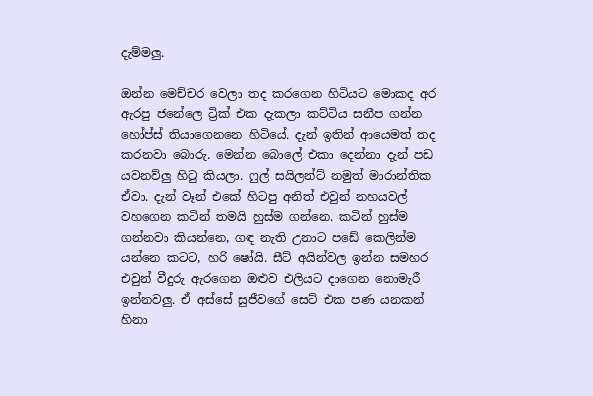දැම්මලු.

ඔන්න මෙච්චර වෙලා තද කරගෙන හිටියට මොකද අර ඇරපු ජනේලෙ ට්‍රික් එක දැකලා කට්ටිය සනීප ගන්න හෝප්ස් තියාගෙනනෙ හිටියේ. දැන් ඉතින් ආයෙමත් තද කරනවා බොරු. මෙන්න බොලේ එකා දෙන්නා දැන් පඩ යවනව්ලු හිටු කියලා. ෆුල් සයිලන්ට් නමුත් මාරාන්තික ඒවා. දැන් වෑන් එකේ හිටපු අනිත් එවුන් නහයවල් වහගෙන කටින් තමයි හුස්ම ගන්නෙ. කටින් හුස්ම ගන්නවා කියන්නෙ, ගඳ නැති උනාට පඩේ කෙලින්ම යන්නෙ කටට, හරි ෂෝයි. සීට් අයින්වල ඉන්න සමහර එවුන් වීදුරු ඇරගෙන ඔළුව එලියට දාගෙන නොමැරී ඉන්නවලු. ඒ අස්සේ සුජීවගේ සෙට් එක පණ යනකන් හිනා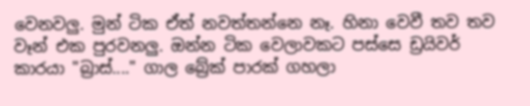වෙනවලු. මුන් ටික ඒත් නවත්තන්නෙ නෑ. හිනා වෙවී තව තව වෑන් එක පුරවනලු. ඔන්න ටික වෙලාවකට පස්සෙ ඩ්‍රයිවර් කාරයා "බ්‍රාස්...." ගාල බ්‍රේක් පාරක් ගහලා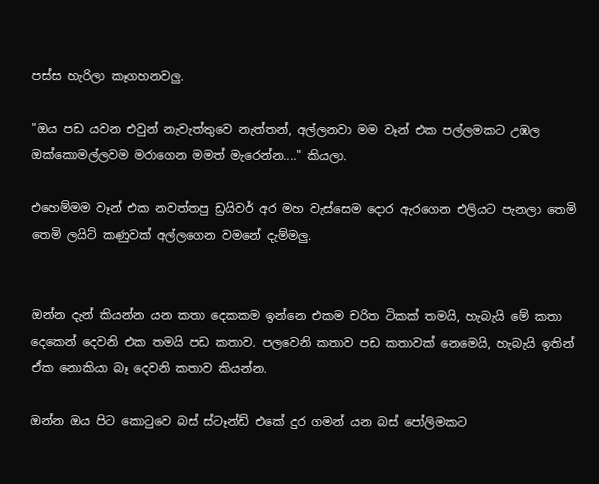පස්ස හැරිලා කෑගහනවලු.

"ඔය පඩ යවන එවුන් නැවැත්තුවෙ නැත්තන්, අල්ලනවා මම වෑන් එක පල්ලමකට උඹල ඔක්කොමල්ලවම මරාගෙන මමත් මැරෙන්න...." කියලා.

එහෙම්මම වෑන් එක නවත්තපු ඩ්‍රයිවර් අර මහ වැස්සෙම දොර ඇරගෙන එලියට පැනලා තෙමි තෙමි ලයිට් කණුවක් අල්ලගෙන වමනේ දැම්මලු.


ඔන්න දැන් කියන්න යන කතා දෙකකම ඉන්නෙ එකම චරිත ටිකක් තමයි, හැබැයි මේ කතා දෙකෙන් දෙවනි එක තමයි පඩ කතාව. පලවෙනි කතාව පඩ කතාවක් නෙමෙයි, හැබැයි ඉතින් ඒක නොකියා බෑ දෙවනි කතාව කියන්න.

ඔන්න ඔය පිට කොටුවෙ බස් ස්ටෑන්ඩ් එකේ දුර ගමන් යන බස් පෝලිමකට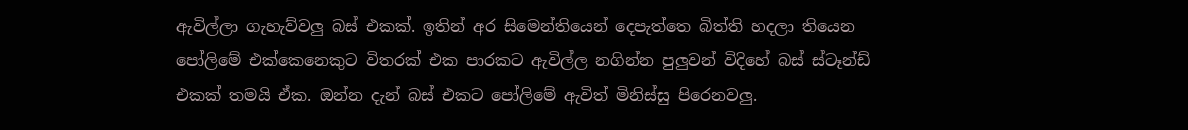ඇවිල්ලා ගැහැව්වලු බස් එකක්. ඉතින් අර සිමෙන්තියෙන් දෙපැත්තෙ බිත්ති හදලා තියෙන පෝලිමේ එක්කෙනෙකුට විතරක් එක පාරකට ඇවිල්ල නගින්න පුලුවන් විදිහේ බස් ස්ටෑන්ඩ් එකක් තමයි ඒක. ඔන්න දැන් බස් එකට පෝලිමේ ඇවිත් මිනිස්සු පිරෙනවලු.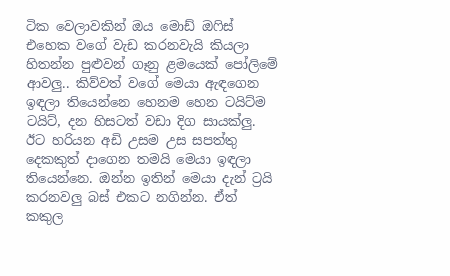ටික වෙලාවකින් ඔය මොඩ් ඔෆිස් එහෙක වගේ වැඩ කරනවැයි කියලා හිතන්න පුළුවන් ගෑනු ළමයෙක් පෝලිමේ ආවලු.. කිව්වත් වගේ මෙයා ඇඳගෙන ඉඳලා තියෙන්නෙ හෙනම හෙන ටයිට්ම ටයිට්, දන හිසටත් වඩා දිග සායක්ලු. ඊට හරියන අඩි උසම උස සපත්තු දෙකකුත් දාගෙන තමයි මෙයා ඉඳලා තියෙන්නෙ. ඔන්න ඉතින් මෙයා දැන් ට්‍රයි කරනවලු බස් එකට නගින්න. ඒත් කකුල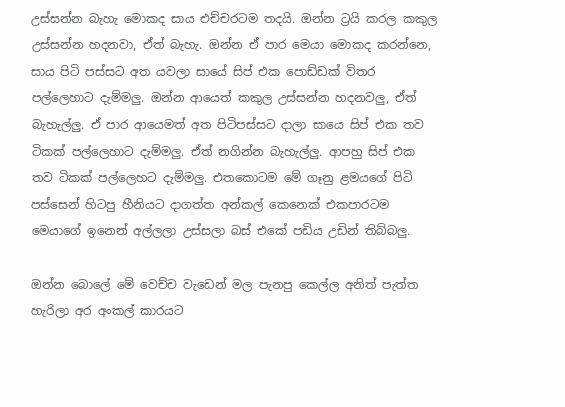උස්සන්න බැහැ මොකද සාය එච්චරටම තදයි. ඔන්න ට්‍රයි කරල කකුල උස්සන්න හදනවා, ඒත් බැහැ. ඔන්න ඒ පාර මෙයා මොකද කරන්නෙ, සාය පිටි පස්සට අත යවලා සායේ සිප් එක පොඩ්ඩක් විතර පල්ලෙහාට දැම්මලු. ඔන්න ආයෙත් කකුල උස්සන්න හදනවලු, ඒත් බැහැල්ලු. ඒ පාර ආයෙමත් අත පිටිපස්සට දාලා සායෙ සිප් එක තව ටිකක් පල්ලෙහාට දැම්මලු. ඒත් නගින්න බැහැල්ලු. ආපහු සිප් එක තව ටිකක් පල්ලෙහට දැම්මලු. එතකොටම මේ ගෑනු ළමයගේ පිටි පස්සෙන් හිටපු හීනියට දාගත්ත අන්කල් කෙනෙක් එකපාරටම මෙයාගේ ඉනෙන් අල්ලලා උස්සලා බස් එකේ පඩිය උඩින් තිබ්බලු.

ඔන්න බොලේ මේ වෙච්ච වැඩෙන් මල පැනපු කෙල්ල අනිත් පැත්ත හැරිලා අර අංකල් කාරයට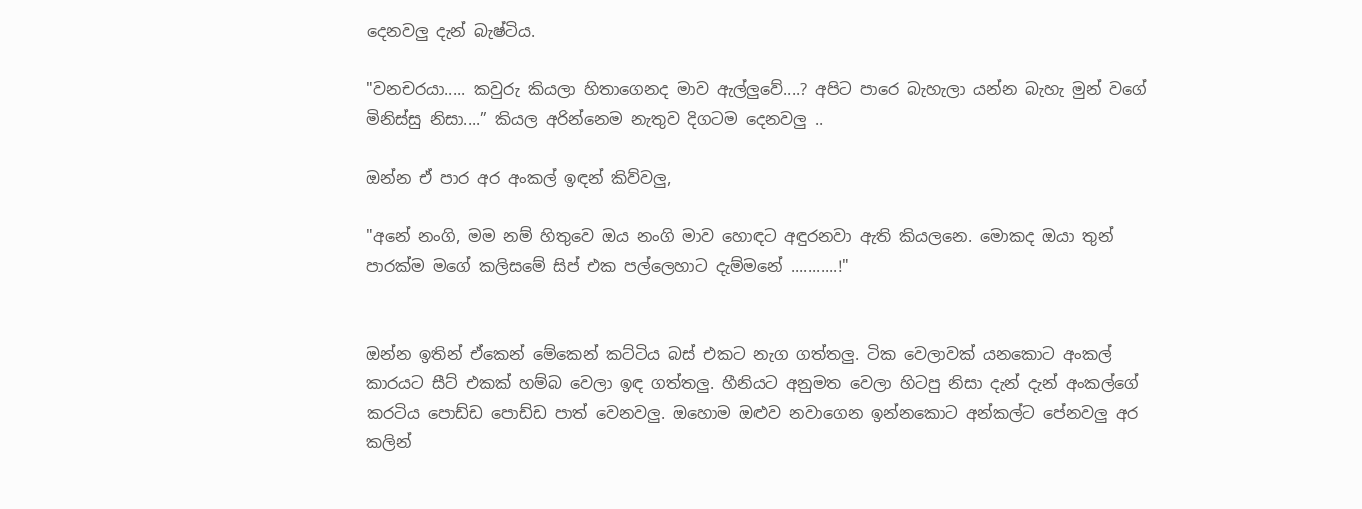දෙනවලු දැන් බැෂ්ටිය.

"වනචරයා..... කවුරු කියලා හිතාගෙනද මාව ඇල්ලුවේ....? අපිට පාරෙ බැහැලා යන්න බැහැ මුන් වගේ මිනිස්සු නිසා....” කියල අරින්නෙම නැතුව දිගටම දෙනවලු ..

ඔන්න ඒ පාර අර අංකල් ඉඳන් කිව්වලු,

"අනේ නංගි, මම නම් හිතුවෙ ඔය නංගි මාව හොඳට අඳුරනවා ඇති කියලනෙ. මොකද ඔයා තුන් පාරක්ම මගේ කලිසමේ සිප් එක පල්ලෙහාට දැම්මනේ ...........!"


ඔන්න ඉතින් ඒකෙන් මේකෙන් කට්ටිය බස් එකට නැග ගත්තලු. ටික වෙලාවක් යනකොට අංකල් කාරයට සීට් එකක් හම්බ වෙලා ඉඳ ගත්තලු. හීනියට අනුමත වෙලා හිටපු නිසා දැන් දැන් අංකල්ගේ කරටිය පොඩ්ඩ පොඩ්ඩ පාත් වෙනවලු. ඔහොම ඔළුව නවාගෙන ඉන්නකොට අන්කල්ට පේනවලු අර කලින්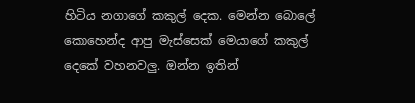හිටිය නගාගේ කකුල් දෙක. මෙන්න බොලේ කොහෙන්ද ආපු මැස්සෙක් මෙයාගේ කකුල් දෙකේ වහනවලු. ඔන්න ඉතින්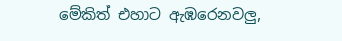මේකිත් එහාට ඇඹරෙනවලු,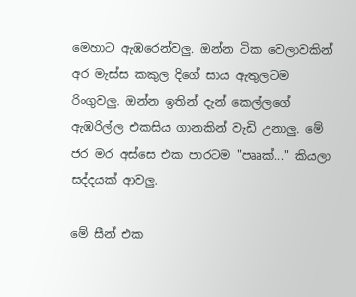මෙහාට ඇඹරෙන්වලු. ඔන්න ටික වෙලාවකින් අර මැස්ස කකුල දිගේ සාය ඇතුලටම රිංගුවලු. ඔන්න ඉතින් දැන් කෙල්ලගේ ඇඹරිල්ල එකසිය ගානකින් වැඩි උනාලු. මේ ජර මර අස්සෙ එක පාරටම "පෲක්..." කියලා සද්දයක් ආවලු.

මේ සීන් එක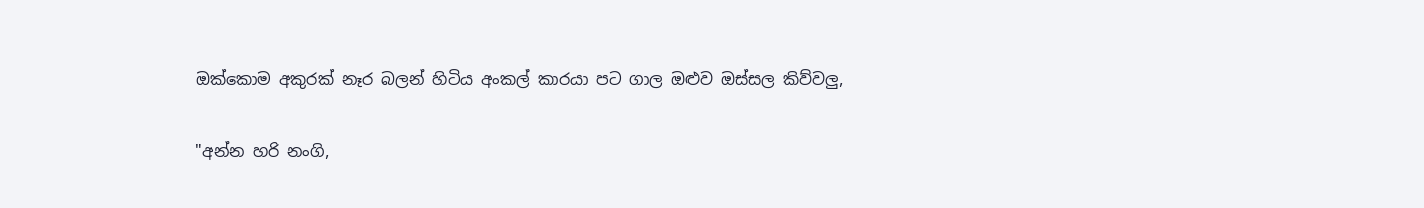ඔක්කොම අකුරක් නෑර බලන් හිටිය අංකල් කාරයා පට ගාල ඔළුව ඔස්සල කිව්වලු,

"අන්න හරි නංගි,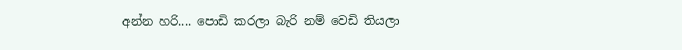අන්න හරි.... පොඩි කරලා බැරි නම් වෙඩි තියලා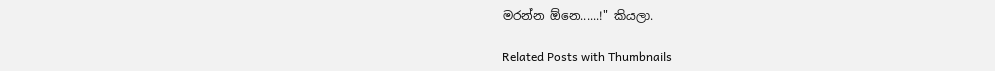මරන්න ඕනෙ......!" කියලා.

Related Posts with Thumbnails